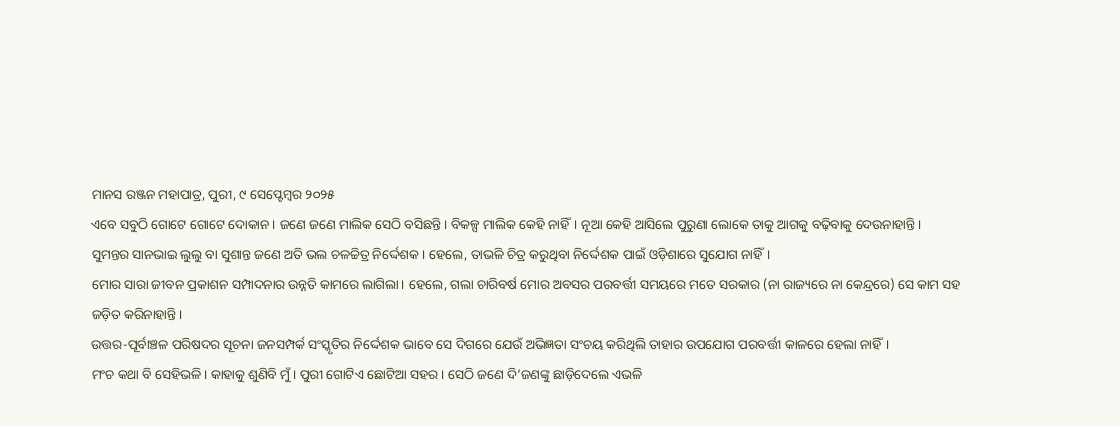ମାନସ ରଞ୍ଜନ ମହାପାତ୍ର, ପୁରୀ, ୯ ସେପ୍ଟେମ୍ବର ୨୦୨୫
ଏବେ ସବୁଠି ଗୋଟେ ଗୋଟେ ଦୋକାନ। ଜଣେ ଜଣେ ମାଲିକ ସେଠି ବସିଛନ୍ତି। ବିକଳ୍ପ ମାଲିକ କେହି ନାହିଁ। ନୂଆ କେହି ଆସିଲେ ପୁରୁଣା ଲୋକେ ତାକୁ ଆଗକୁ ବଢ଼ିବାକୁ ଦେଉନାହାନ୍ତି।
ସୁମନ୍ତର ସାନଭାଇ ଲୁଲୁ ବା ସୁଶାନ୍ତ ଜଣେ ଅତି ଭଲ ଚଳଚ୍ଚିତ୍ର ନିର୍ଦ୍ଦେଶକ। ହେଲେ, ତାଭଳି ଚିତ୍ର କରୁଥିବା ନିର୍ଦ୍ଦେଶକ ପାଇଁ ଓଡ଼ିଶାରେ ସୁଯୋଗ ନାହିଁ।
ମୋର ସାରା ଜୀବନ ପ୍ରକାଶନ ସମ୍ପାଦନାର ଉନ୍ନତି କାମରେ ଲାଗିଲା। ହେଲେ, ଗଲା ଚାରିବର୍ଷ ମୋର ଅବସର ପରବର୍ତ୍ତୀ ସମୟରେ ମତେ ସରକାର (ନା ରାଜ୍ୟରେ ନା କେନ୍ଦ୍ରରେ) ସେ କାମ ସହ ଜଡ଼ିତ କରିନାହାନ୍ତି।
ଉତ୍ତର-ପୂର୍ବାଞ୍ଚଳ ପରିଷଦର ସୂଚନା ଜନସମ୍ପର୍କ ସଂସ୍କୃତିର ନିର୍ଦ୍ଦେଶକ ଭାବେ ସେ ଦିଗରେ ଯେଉଁ ଅଭିଜ୍ଞତା ସଂଚୟ କରିଥିଲି ତାହାର ଉପଯୋଗ ପରବର୍ତ୍ତୀ କାଳରେ ହେଲା ନାହିଁ।
ମଂଚ କଥା ବି ସେହିଭଳି। କାହାକୁ ଶୁଣିବି ମୁଁ। ପୁରୀ ଗୋଟିଏ ଛୋଟିଆ ସହର। ସେଠି ଜଣେ ଦି’ଜଣଙ୍କୁ ଛାଡ଼ିଦେଲେ ଏଭଳି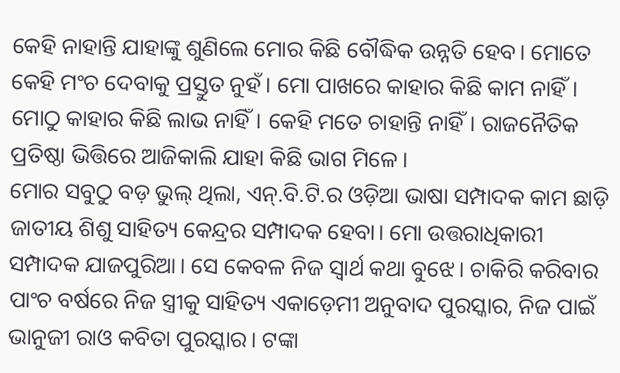କେହି ନାହାନ୍ତି ଯାହାଙ୍କୁ ଶୁଣିଲେ ମୋର କିଛି ବୌଦ୍ଧିକ ଉନ୍ନତି ହେବ। ମୋତେ କେହି ମଂଚ ଦେବାକୁ ପ୍ରସ୍ତୁତ ନୁହଁ। ମୋ ପାଖରେ କାହାର କିଛି କାମ ନାହିଁ। ମୋଠୁ କାହାର କିଛି ଲାଭ ନାହିଁ। କେହି ମତେ ଚାହାନ୍ତି ନାହିଁ। ରାଜନୈତିକ ପ୍ରତିଷ୍ଠା ଭିତ୍ତିରେ ଆଜିକାଲି ଯାହା କିଛି ଭାଗ ମିଳେ।
ମୋର ସବୁଠୁ ବଡ଼ ଭୁଲ୍ ଥିଲା, ଏନ୍.ବି.ଟି.ର ଓଡ଼ିଆ ଭାଷା ସମ୍ପାଦକ କାମ ଛାଡ଼ି ଜାତୀୟ ଶିଶୁ ସାହିତ୍ୟ କେନ୍ଦ୍ରର ସମ୍ପାଦକ ହେବା। ମୋ ଉତ୍ତରାଧିକାରୀ ସମ୍ପାଦକ ଯାଜପୁରିଆ। ସେ କେବଳ ନିଜ ସ୍ୱାର୍ଥ କଥା ବୁଝେ। ଚାକିରି କରିବାର ପାଂଚ ବର୍ଷରେ ନିଜ ସ୍ତ୍ରୀକୁ ସାହିତ୍ୟ ଏକାଡ଼େମୀ ଅନୁବାଦ ପୁରସ୍କାର, ନିଜ ପାଇଁ ଭାନୁଜୀ ରାଓ କବିତା ପୁରସ୍କାର। ଟଙ୍କା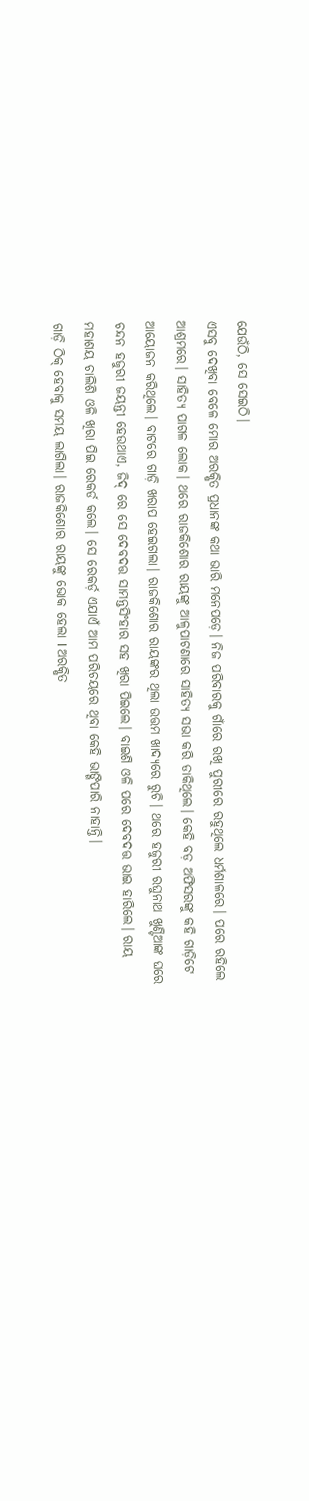ଯେଉଁଠି, ସେ ସେଇଠି।
ଏସବୁ ଦେଖିବା ବେଳେ ମୋର ଅରକ୍ଷିତ ପ୍ରଧାନଙ୍କ କଥା ଭାରି ମନେପଡ଼େ। ନିଜ ପରିବାରକୁ ଗାଁରେ ରଖି ପୁରୀରେ ରହୁଥିଲେ ଧର୍ମଶାଳରେ। ପରେ ରହିଲେ ଆଶ୍ରମରେ। ସାହିତ୍ୟ ପାଗଳ ଲୋକ। ଥରେ ରାଜକିଶୋର ରାୟଙ୍କୁ ଆଳୁପାଟଣାରେ ସାହିତ୍ୟ ସଭା କରି ଡାକିଥିଲେ। କେହି ବଡ଼ ଅଫିସରଙ୍କୁ କହି ଗାଡ଼ିଟେ ଆୟୋଜନ କରିଥିଲେ। ବାଟରେ ଗାଡ଼ି ଖରାପ ହେଇଗଲା। ରାଜକିଶୋର ରାୟଙ୍କର ଥିଲା ଉତ୍ତମ ଖାଦ୍ୟରେ ରୁଚି। ଥରେ ହଜୁରୀ ରଘୁନାଥ ଖୁଣ୍ଟିଆଙ୍କ ଘରେ ଚନ୍ଦନ ହଜୁରୀ ଜୟନ୍ତୀ ହେଉଥାଏ, ଜିଦ୍ ରେ ସେ ଦେବଦତ୍ତ ସାମନ୍ତସିଂହାର ସହ ଖିରା ପିଇଲେ। ବାଇଶି ଓଳି ପରେ ଦେବଦତ୍ତ ଭାଇ ହାରିଲେ। ରାୟ ମହାଶୟ ଚାଲିଶି ଓଳି ଖିରା ପିଇ ରେକର୍ଡ କଲେ। ସେ ରେକର୍ଡ଼ ଏଯାଏଁ ଆମ ପରିଚୟରେ ଥିବା କେହି ଭାଙ୍ଗିପାରି ନାହାନ୍ତି।
ଗାଡ଼ି ଠିକ୍ ହେବାକୁ ସମୟ ଲାଗିଲା। ରାଜକିଶୋର ରାୟଙ୍କୁ ଭୋକ ହେଲା I ଅରକ୍ଷିତ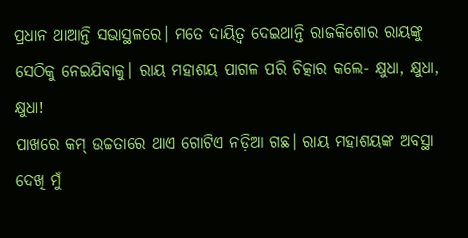ପ୍ରଧାନ ଥାଆନ୍ତି ସଭାସ୍ଥଳରେ। ମତେ ଦାୟିତ୍ୱ ଦେଇଥାନ୍ତି ରାଜକିଶୋର ରାୟଙ୍କୁ ସେଠିକୁ ନେଇଯିବାକୁ। ରାୟ ମହାଶୟ ପାଗଳ ପରି ଚିତ୍କାର କଲେ- କ୍ଷୁଧା, କ୍ଷୁଧା, କ୍ଷୁଧା!
ପାଖରେ କମ୍ ଉଚ୍ଚତାରେ ଥାଏ ଗୋଟିଏ ନଡ଼ିଆ ଗଛ। ରାୟ ମହାଶୟଙ୍କ ଅବସ୍ଥା ଦେଖି ମୁଁ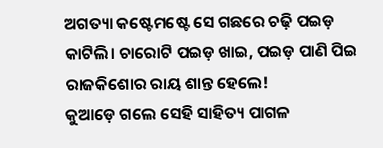ଅଗତ୍ୟା କଷ୍ଟେମଷ୍ଟେ ସେ ଗଛରେ ଚଢ଼ି ପଇଡ଼ କାଟିଲି। ଚାରୋଟି ପଇଡ଼ ଖାଇ, ପଇଡ଼ ପାଣି ପିଇ ରାଜକିଶୋର ରାୟ ଶାନ୍ତ ହେଲେ!
କୁଆଡ଼େ ଗଲେ ସେହି ସାହିତ୍ୟ ପାଗଳ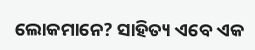ଲୋକମାନେ? ସାହିତ୍ୟ ଏବେ ଏକ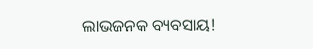ଲାଭଜନକ ବ୍ୟବସାୟ!